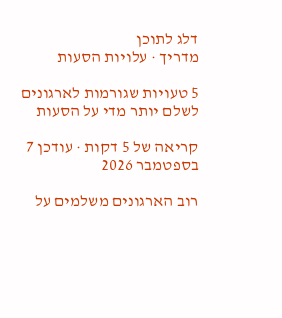דלג לתוכן
מדריך · עלויות הסעות

5 טעויות שגורמות לארגונים לשלם יותר מדי על הסעות

קריאה של 5 דקות · עודכן 7 בספטמבר 2026

רוב הארגונים משלמים על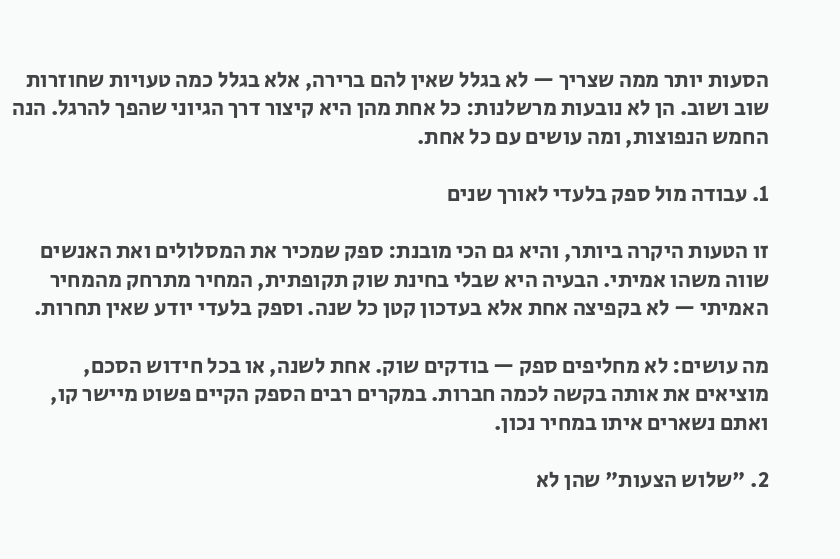הסעות יותר ממה שצריך — לא בגלל שאין להם ברירה, אלא בגלל כמה טעויות שחוזרות שוב ושוב. הן לא נובעות מרשלנות: כל אחת מהן היא קיצור דרך הגיוני שהפך להרגל. הנה החמש הנפוצות, ומה עושים עם כל אחת.

1. עבודה מול ספק בלעדי לאורך שנים

זו הטעות היקרה ביותר, והיא גם הכי מובנת: ספק שמכיר את המסלולים ואת האנשים שווה משהו אמיתי. הבעיה היא שבלי בחינת שוק תקופתית, המחיר מתרחק מהמחיר האמיתי — לא בקפיצה אחת אלא בעדכון קטן כל שנה. וספק בלעדי יודע שאין תחרות.

מה עושים: לא מחליפים ספק — בודקים שוק. אחת לשנה, או בכל חידוש הסכם, מוציאים את אותה בקשה לכמה חברות. במקרים רבים הספק הקיים פשוט מיישר קו, ואתם נשארים איתו במחיר נכון.

2. "שלוש הצעות" שהן לא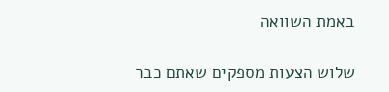באמת השוואה

שלוש הצעות מספקים שאתם כבר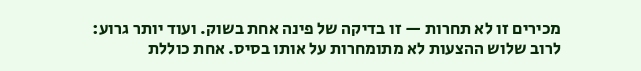מכירים זו לא תחרות — זו בדיקה של פינה אחת בשוק. ועוד יותר גרוע: לרוב שלוש ההצעות לא מתומחרות על אותו בסיס. אחת כוללת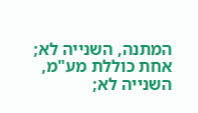המתנה, השנייה לא; אחת כוללת מע"מ, השנייה לא;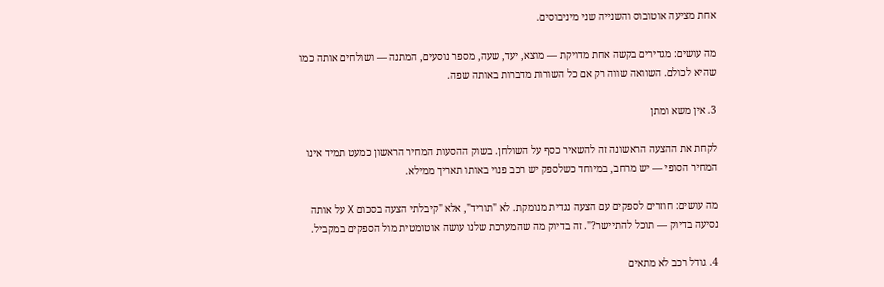אחת מציעה אוטובוס והשנייה שני מיניבוסים.

מה עושים: מגדירים בקשה אחת מדויקת — מוצא, יעד, שעה, מספר נוסעים, המתנה — ושולחים אותה כמו שהיא לכולם. השוואה שווה רק אם כל השורות מדברות באותה שפה.

3. אין משא ומתן

לקחת את ההצעה הראשונה זה להשאיר כסף על השולחן. בשוק ההסעות המחיר הראשון כמעט תמיד אינו המחיר הסופי — יש מרחב, במיוחד כשלספק יש רכב פנוי באותו תאריך ממילא.

מה עושים: חוזרים לספקים עם הצעה נגדית מנומקת. לא "תוריד", אלא "קיבלתי הצעה בסכום X על אותה נסיעה בדיוק — תוכל להתיישר?". זה בדיוק מה שהמערכת שלנו עושה אוטומטית מול הספקים במקביל.

4. גודל רכב לא מתאים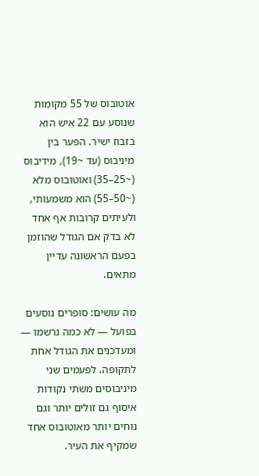אוטובוס של 55 מקומות שנוסע עם 22 איש הוא בזבוז ישיר. הפער בין מיניבוס (עד ~19), מידיבוס (~25–35) ואוטובוס מלא (~50–55) הוא משמעותי, ולעיתים קרובות אף אחד לא בדק אם הגודל שהוזמן בפעם הראשונה עדיין מתאים.

מה עושים: סופרים נוסעים בפועל — לא כמה נרשמו — ומעדכנים את הגודל אחת לתקופה. לפעמים שני מיניבוסים משתי נקודות איסוף גם זולים יותר וגם נוחים יותר מאוטובוס אחד שמקיף את העיר.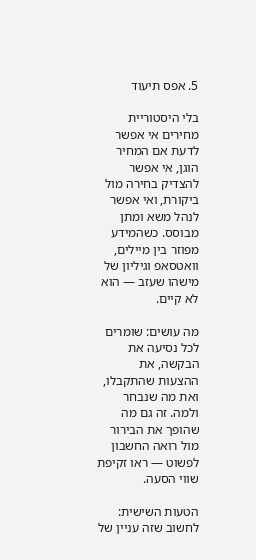5. אפס תיעוד

בלי היסטוריית מחירים אי אפשר לדעת אם המחיר הוגן, אי אפשר להצדיק בחירה מול ביקורת, ואי אפשר לנהל משא ומתן מבוסס. כשהמידע מפוזר בין מיילים, וואטסאפ וגיליון של מישהו שעזב — הוא לא קיים.

מה עושים: שומרים לכל נסיעה את הבקשה, את ההצעות שהתקבלו, ואת מה שנבחר ולמה. זה גם מה שהופך את הבירור מול רואה החשבון לפשוט — ראו זקיפת שווי הסעה.

הטעות השישית: לחשוב שזה עניין של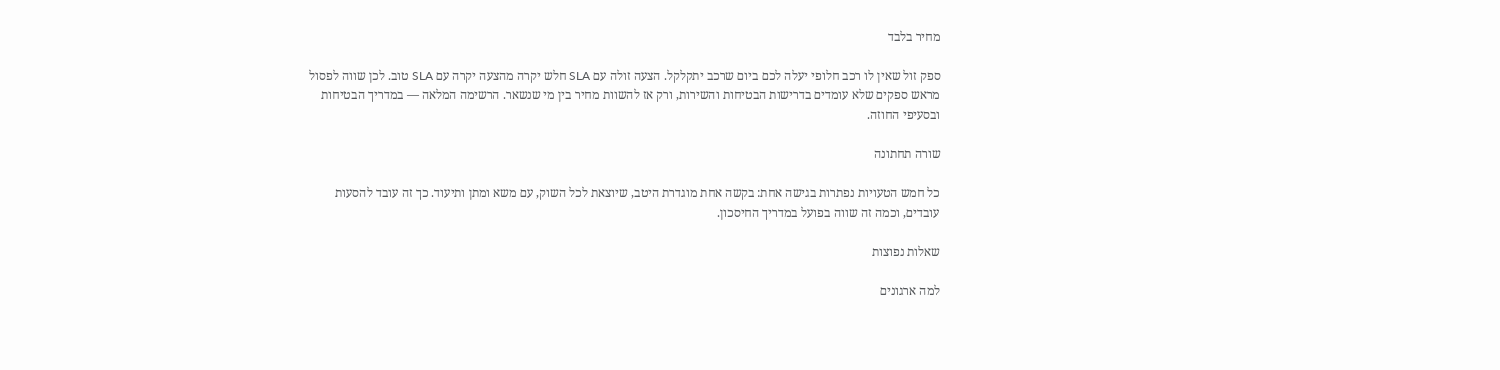מחיר בלבד

ספק זול שאין לו רכב חלופי יעלה לכם ביום שרכב יתקלקל. הצעה זולה עם SLA חלש יקרה מהצעה יקרה עם SLA טוב. לכן שווה לפסול מראש ספקים שלא עומדים בדרישות הבטיחות והשירות, ורק אז להשוות מחיר בין מי שנשאר. הרשימה המלאה — במדריך הבטיחות ובסעיפי החוזה.

שורה תחתונה

כל חמש הטעויות נפתרות בגישה אחת: בקשה אחת מוגדרת היטב, שיוצאת לכל השוק, עם משא ומתן ותיעוד. כך זה עובד להסעות עובדים, וכמה זה שווה בפועל במדריך החיסכון.

שאלות נפוצות

למה ארגונים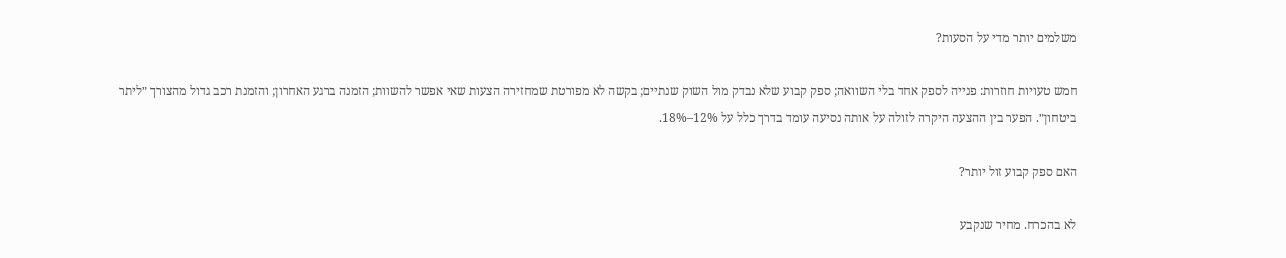משלמים יותר מדי על הסעות?

חמש טעויות חוזרות: פנייה לספק אחד בלי השוואה; ספק קבוע שלא נבדק מול השוק שנתיים; בקשה לא מפורטת שמחזירה הצעות שאי אפשר להשוות; הזמנה ברגע האחרון; והזמנת רכב גדול מהצורך ״ליתר ביטחון״. הפער בין ההצעה היקרה לזולה על אותה נסיעה עומד בדרך כלל על 12%–18%.

האם ספק קבוע זול יותר?

לא בהכרח. מחיר שנקבע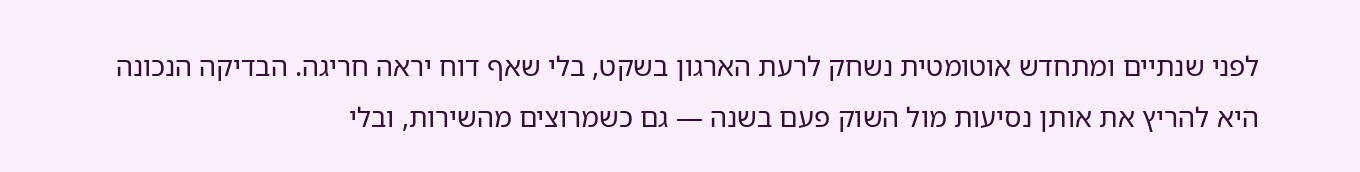לפני שנתיים ומתחדש אוטומטית נשחק לרעת הארגון בשקט, בלי שאף דוח יראה חריגה. הבדיקה הנכונה היא להריץ את אותן נסיעות מול השוק פעם בשנה — גם כשמרוצים מהשירות, ובלי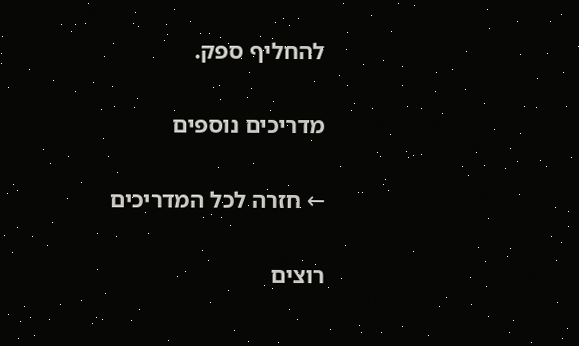להחליף ספק.

מדריכים נוספים

← חזרה לכל המדריכים

רוצים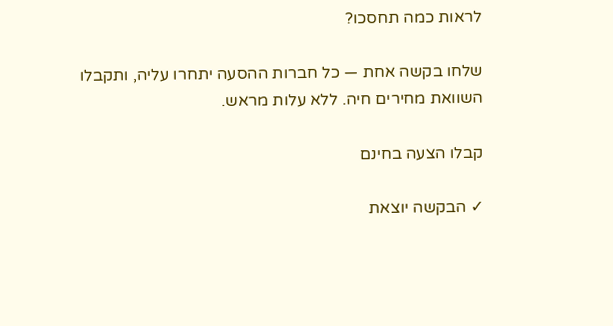לראות כמה תחסכו?

שלחו בקשה אחת — כל חברות ההסעה יתחרו עליה, ותקבלו השוואת מחירים חיה. ללא עלות מראש.

קבלו הצעה בחינם

✓ הבקשה יוצאת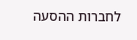לחברות ההסעה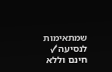שמתאימות לנסיעה✓ חינם וללא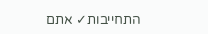התחייבות✓ אתם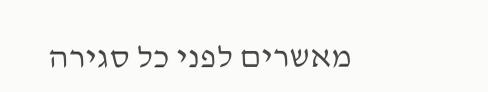מאשרים לפני כל סגירה